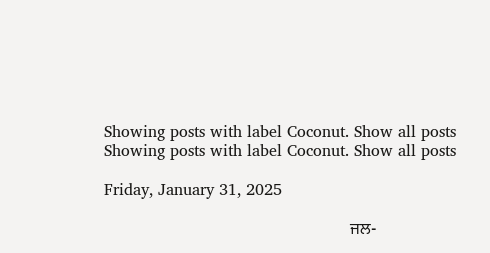Showing posts with label Coconut. Show all posts
Showing posts with label Coconut. Show all posts

Friday, January 31, 2025

                                                           ਜਲ-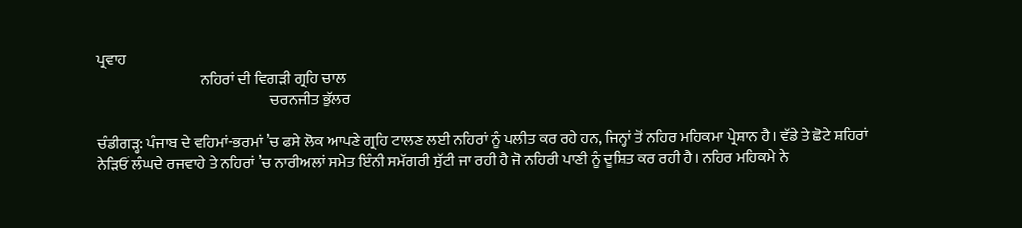ਪ੍ਰਵਾਹ
                                  ਨਹਿਰਾਂ ਦੀ ਵਿਗੜੀ ਗ੍ਰਹਿ ਚਾਲ
                                                         ਚਰਨਜੀਤ ਭੁੱਲਰ

ਚੰਡੀਗੜ੍ਹ: ਪੰਜਾਬ ਦੇ ਵਹਿਮਾਂ-ਭਰਮਾਂ ’ਚ ਫਸੇ ਲੋਕ ਆਪਣੇ ਗ੍ਰਹਿ ਟਾਲਣ ਲਈ ਨਹਿਰਾਂ ਨੂੰ ਪਲੀਤ ਕਰ ਰਹੇ ਹਨ, ਜਿਨ੍ਹਾਂ ਤੋਂ ਨਹਿਰ ਮਹਿਕਮਾ ਪ੍ਰੇਸ਼ਾਨ ਹੈ। ਵੱਡੇ ਤੇ ਛੋਟੇ ਸ਼ਹਿਰਾਂ ਨੇੜਿਓਂ ਲੰਘਦੇ ਰਜਵਾਹੇ ਤੇ ਨਹਿਰਾਂ ’ਚ ਨਾਰੀਅਲਾਂ ਸਮੇਤ ਇੰਨੀ ਸਮੱਗਰੀ ਸੁੱਟੀ ਜਾ ਰਹੀ ਹੈ ਜੋ ਨਹਿਰੀ ਪਾਣੀ ਨੂੰ ਦੂਸ਼ਿਤ ਕਰ ਰਹੀ ਹੈ। ਨਹਿਰ ਮਹਿਕਮੇ ਨੇ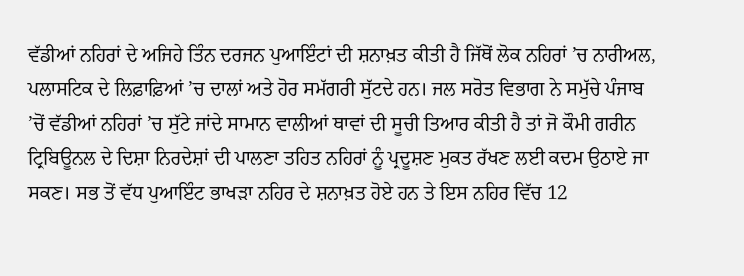ਵੱਡੀਆਂ ਨਹਿਰਾਂ ਦੇ ਅਜਿਹੇ ਤਿੰਨ ਦਰਜਨ ਪੁਆਇੰਟਾਂ ਦੀ ਸ਼ਨਾਖ਼ਤ ਕੀਤੀ ਹੈ ਜਿੱਥੋਂ ਲੋਕ ਨਹਿਰਾਂ ’ਚ ਨਾਰੀਅਲ, ਪਲਾਸਟਿਕ ਦੇ ਲਿਫ਼ਾਫ਼ਿਆਂ ’ਚ ਦਾਲਾਂ ਅਤੇ ਹੋਰ ਸਮੱਗਰੀ ਸੁੱਟਦੇ ਹਨ। ਜਲ ਸਰੋਤ ਵਿਭਾਗ ਨੇ ਸਮੁੱਚੇ ਪੰਜਾਬ ’ਚੋਂ ਵੱਡੀਆਂ ਨਹਿਰਾਂ ’ਚ ਸੁੱਟੇ ਜਾਂਦੇ ਸਾਮਾਨ ਵਾਲੀਆਂ ਥਾਵਾਂ ਦੀ ਸੂਚੀ ਤਿਆਰ ਕੀਤੀ ਹੈ ਤਾਂ ਜੋ ਕੌਮੀ ਗਰੀਨ ਟ੍ਰਿਬਿਊਨਲ ਦੇ ਦਿਸ਼ਾ ਨਿਰਦੇਸ਼ਾਂ ਦੀ ਪਾਲਣਾ ਤਹਿਤ ਨਹਿਰਾਂ ਨੂੰ ਪ੍ਰਦੂਸ਼ਣ ਮੁਕਤ ਰੱਖਣ ਲਈ ਕਦਮ ਉਠਾਏ ਜਾ ਸਕਣ। ਸਭ ਤੋਂ ਵੱਧ ਪੁਆਇੰਟ ਭਾਖੜਾ ਨਹਿਰ ਦੇ ਸ਼ਨਾਖ਼ਤ ਹੋਏ ਹਨ ਤੇ ਇਸ ਨਹਿਰ ਵਿੱਚ 12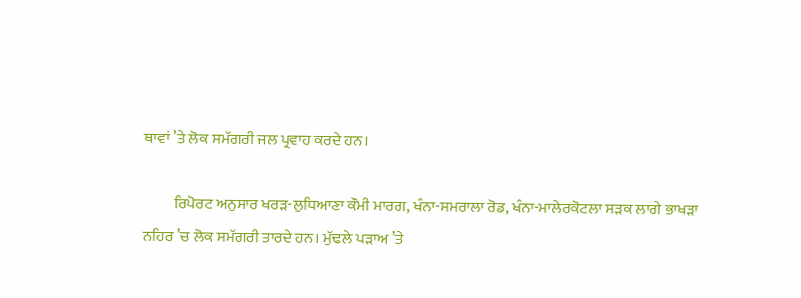ਥਾਵਾਂ ’ਤੇ ਲੋਕ ਸਮੱਗਰੀ ਜਲ ਪ੍ਰਵਾਹ ਕਰਦੇ ਹਨ।

          ਰਿਪੋਰਟ ਅਨੁਸਾਰ ਖਰੜ-ਲੁਧਿਆਣਾ ਕੌਮੀ ਮਾਰਗ, ਖੰਨਾ-ਸਮਰਾਲਾ ਰੋਡ, ਖੰਨਾ-ਮਾਲੇਰਕੋਟਲਾ ਸੜਕ ਲਾਗੇ ਭਾਖੜਾ ਨਹਿਰ ’ਚ ਲੋਕ ਸਮੱਗਰੀ ਤਾਰਦੇ ਹਨ। ਮੁੱਢਲੇ ਪੜਾਅ ’ਤੇ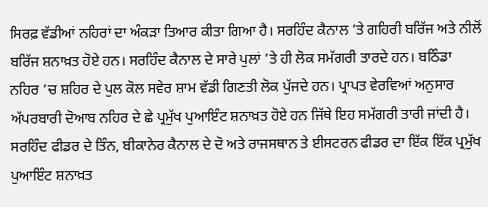ਸਿਰਫ਼ ਵੱਡੀਆਂ ਨਹਿਰਾਂ ਦਾ ਅੰਕੜਾ ਤਿਆਰ ਕੀਤਾ ਗਿਆ ਹੈ। ਸਰਹਿੰਦ ਕੈਨਾਲ ’ਤੇ ਗਹਿਰੀ ਬਰਿੱਜ ਅਤੇ ਨੀਲੋਂ ਬਰਿੱਜ ਸ਼ਨਾਖ਼ਤ ਹੋਏ ਹਨ। ਸਰਹਿੰਦ ਕੈਨਾਲ ਦੇ ਸਾਰੇ ਪੁਲਾਂ ’ਤੇ ਹੀ ਲੋਕ ਸਮੱਗਰੀ ਤਾਰਦੇ ਹਨ। ਬਠਿੰਡਾ ਨਹਿਰ ’ਚ ਸ਼ਹਿਰ ਦੇ ਪੁਲ ਕੋਲ ਸਵੇਰ ਸ਼ਾਮ ਵੱਡੀ ਗਿਣਤੀ ਲੋਕ ਪੁੱਜਦੇ ਹਨ। ਪ੍ਰਾਪਤ ਵੇਰਵਿਆਂ ਅਨੁਸਾਰ ਅੱਪਰਬਾਰੀ ਦੋਆਬ ਨਹਿਰ ਦੇ ਛੇ ਪ੍ਰਮੁੱਖ ਪੁਆਇੰਟ ਸ਼ਨਾਖ਼ਤ ਹੋਏ ਹਨ ਜਿੱਥੇ ਇਹ ਸਮੱਗਰੀ ਤਾਰੀ ਜਾਂਦੀ ਹੈ। ਸਰਹਿੰਦ ਫੀਡਰ ਦੇ ਤਿੰਨ, ਬੀਕਾਨੇਰ ਕੈਨਾਲ ਦੇ ਦੋ ਅਤੇ ਰਾਜਸਥਾਨ ਤੇ ਈਸਟਰਨ ਫੀਡਰ ਦਾ ਇੱਕ ਇੱਕ ਪ੍ਰਮੁੱਖ ਪੁਆਇੰਟ ਸ਼ਨਾਖ਼ਤ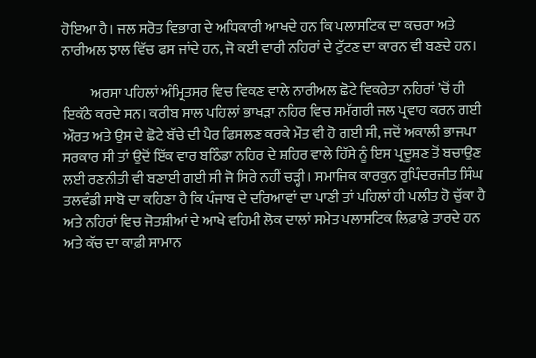ਹੋਇਆ ਹੈ। ਜਲ ਸਰੋਤ ਵਿਭਾਗ ਦੇ ਅਧਿਕਾਰੀ ਆਖਦੇ ਹਨ ਕਿ ਪਲਾਸਟਿਕ ਦਾ ਕਚਰਾ ਅਤੇ ਨਾਰੀਅਲ ਝਾਲ ਵਿੱਚ ਫਸ ਜਾਂਦੇ ਹਨ, ਜੋ ਕਈ ਵਾਰੀ ਨਹਿਰਾਂ ਦੇ ਟੁੱਟਣ ਦਾ ਕਾਰਨ ਵੀ ਬਣਦੇ ਹਨ।

          ਅਰਸਾ ਪਹਿਲਾਂ ਅੰਮ੍ਰਿਤਸਰ ਵਿਚ ਵਿਕਣ ਵਾਲੇ ਨਾਰੀਅਲ ਛੋਟੇ ਵਿਕਰੇਤਾ ਨਹਿਰਾਂ ’ਚੋਂ ਹੀ ਇਕੱਠੇ ਕਰਦੇ ਸਨ। ਕਰੀਬ ਸਾਲ ਪਹਿਲਾਂ ਭਾਖੜਾ ਨਹਿਰ ਵਿਚ ਸਮੱਗਰੀ ਜਲ ਪ੍ਰਵਾਹ ਕਰਨ ਗਈ ਔਰਤ ਅਤੇ ਉਸ ਦੇ ਛੋਟੇ ਬੱਚੇ ਦੀ ਪੈਰ ਫਿਸਲਣ ਕਰਕੇ ਮੌਤ ਵੀ ਹੋ ਗਈ ਸੀ, ਜਦੋਂ ਅਕਾਲੀ ਭਾਜਪਾ ਸਰਕਾਰ ਸੀ ਤਾਂ ਉਦੋਂ ਇੱਕ ਵਾਰ ਬਠਿੰਡਾ ਨਹਿਰ ਦੇ ਸ਼ਹਿਰ ਵਾਲੇ ਹਿੱਸੇ ਨੂੰ ਇਸ ਪ੍ਰਦੂਸ਼ਣ ਤੋਂ ਬਚਾਉਣ ਲਈ ਰਣਨੀਤੀ ਵੀ ਬਣਾਈ ਗਈ ਸੀ ਜੋ ਸਿਰੇ ਨਹੀਂ ਚੜ੍ਹੀ। ਸਮਾਜਿਕ ਕਾਰਕੁਨ ਰੁਪਿੰਦਰਜੀਤ ਸਿੰਘ ਤਲਵੰਡੀ ਸਾਬੋ ਦਾ ਕਹਿਣਾ ਹੈ ਕਿ ਪੰਜਾਬ ਦੇ ਦਰਿਆਵਾਂ ਦਾ ਪਾਣੀ ਤਾਂ ਪਹਿਲਾਂ ਹੀ ਪਲੀਤ ਹੋ ਚੁੱਕਾ ਹੈ ਅਤੇ ਨਹਿਰਾਂ ਵਿਚ ਜੋਤਸ਼ੀਆਂ ਦੇ ਆਖੇ ਵਹਿਮੀ ਲੋਕ ਦਾਲਾਂ ਸਮੇਤ ਪਲਾਸਟਿਕ ਲਿਫ਼ਾਫ਼ੇ ਤਾਰਦੇ ਹਨ ਅਤੇ ਕੱਚ ਦਾ ਕਾਫ਼ੀ ਸਾਮਾਨ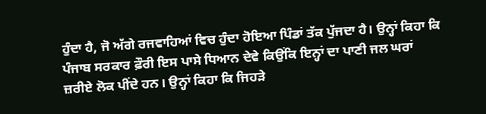ਹੁੰਦਾ ਹੈ, ਜੋ ਅੱਗੇ ਰਜਵਾਹਿਆਂ ਵਿਚ ਹੁੰਦਾ ਹੋਇਆ ਪਿੰਡਾਂ ਤੱਕ ਪੁੱਜਦਾ ਹੈ। ਉਨ੍ਹਾਂ ਕਿਹਾ ਕਿ ਪੰਜਾਬ ਸਰਕਾਰ ਫ਼ੌਰੀ ਇਸ ਪਾਸੇ ਧਿਆਨ ਦੇਵੇ ਕਿਉਂਕਿ ਇਨ੍ਹਾਂ ਦਾ ਪਾਣੀ ਜਲ ਘਰਾਂ ਜ਼ਰੀਏ ਲੋਕ ਪੀਂਦੇ ਹਨ। ਉਨ੍ਹਾਂ ਕਿਹਾ ਕਿ ਜਿਹੜੇ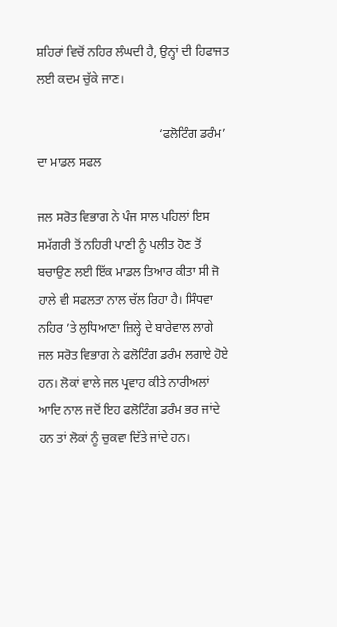ਸ਼ਹਿਰਾਂ ਵਿਚੋਂ ਨਹਿਰ ਲੰਘਦੀ ਹੈ, ਉਨ੍ਹਾਂ ਦੀ ਹਿਫਾਜਤ ਲਈ ਕਦਮ ਚੁੱਕੇ ਜਾਣ।

                                       ‘ਫਲੋਟਿੰਗ ਡਰੰਮ’ ਦਾ ਮਾਡਲ ਸਫਲ

ਜਲ ਸਰੋਤ ਵਿਭਾਗ ਨੇ ਪੰਜ ਸਾਲ ਪਹਿਲਾਂ ਇਸ ਸਮੱਗਰੀ ਤੋਂ ਨਹਿਰੀ ਪਾਣੀ ਨੂੰ ਪਲੀਤ ਹੋਣ ਤੋਂ ਬਚਾਉਣ ਲਈ ਇੱਕ ਮਾਡਲ ਤਿਆਰ ਕੀਤਾ ਸੀ ਜੋ ਹਾਲੇ ਵੀ ਸਫਲਤਾ ਨਾਲ ਚੱਲ ਰਿਹਾ ਹੈ। ਸਿੰਧਵਾ ਨਹਿਰ ’ਤੇ ਲੁਧਿਆਣਾ ਜ਼ਿਲ੍ਹੇ ਦੇ ਬਾਰੇਵਾਲ ਲਾਗੇ ਜਲ ਸਰੋਤ ਵਿਭਾਗ ਨੇ ਫਲੋਟਿੰਗ ਡਰੰਮ ਲਗਾਏ ਹੋਏ ਹਨ। ਲੋਕਾਂ ਵਾਲੇ ਜਲ ਪ੍ਰਵਾਹ ਕੀਤੇ ਨਾਰੀਅਲਾਂ ਆਦਿ ਨਾਲ ਜਦੋਂ ਇਹ ਫਲੋਟਿੰਗ ਡਰੰਮ ਭਰ ਜਾਂਦੇ ਹਨ ਤਾਂ ਲੋਕਾਂ ਨੂੰ ਚੁਕਵਾ ਦਿੱਤੇ ਜਾਂਦੇ ਹਨ।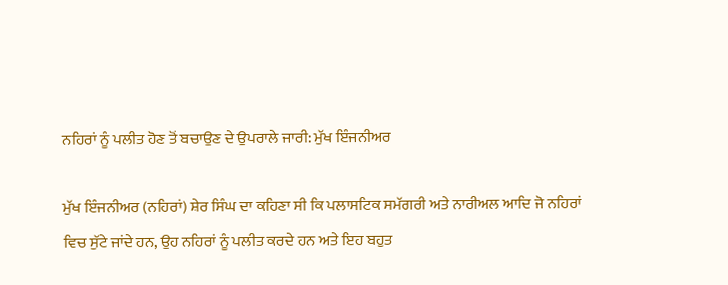ਨਹਿਰਾਂ ਨੂੰ ਪਲੀਤ ਹੋਣ ਤੋਂ ਬਚਾਉਣ ਦੇ ਉਪਰਾਲੇ ਜਾਰੀ: ਮੁੱਖ ਇੰਜਨੀਅਰ

ਮੁੱਖ ਇੰਜਨੀਅਰ (ਨਹਿਰਾਂ) ਸ਼ੇਰ ਸਿੰਘ ਦਾ ਕਹਿਣਾ ਸੀ ਕਿ ਪਲਾਸਟਿਕ ਸਮੱਗਰੀ ਅਤੇ ਨਾਰੀਅਲ ਆਦਿ ਜੋ ਨਹਿਰਾਂ ਵਿਚ ਸੁੱਟੇ ਜਾਂਦੇ ਹਨ, ਉਹ ਨਹਿਰਾਂ ਨੂੰ ਪਲੀਤ ਕਰਦੇ ਹਨ ਅਤੇ ਇਹ ਬਹੁਤ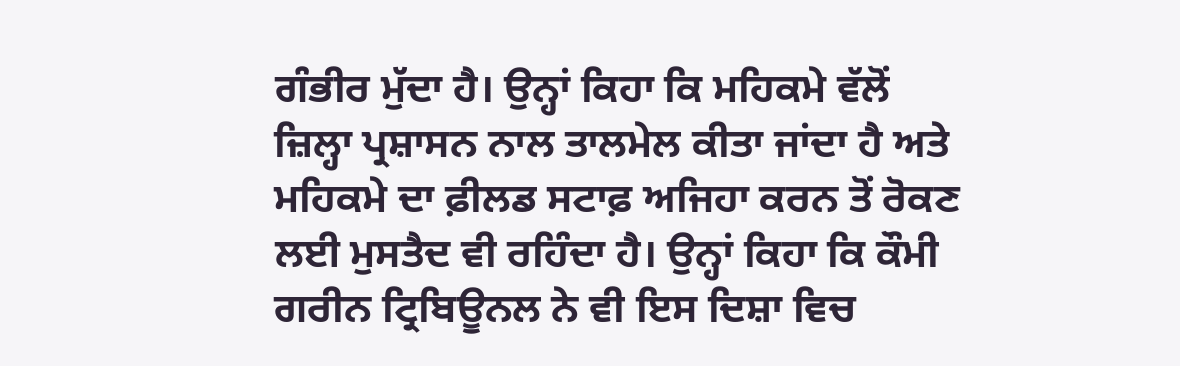ਗੰਭੀਰ ਮੁੱਦਾ ਹੈ। ਉਨ੍ਹਾਂ ਕਿਹਾ ਕਿ ਮਹਿਕਮੇ ਵੱਲੋਂ ਜ਼ਿਲ੍ਹਾ ਪ੍ਰਸ਼ਾਸਨ ਨਾਲ ਤਾਲਮੇਲ ਕੀਤਾ ਜਾਂਦਾ ਹੈ ਅਤੇ ਮਹਿਕਮੇ ਦਾ ਫ਼ੀਲਡ ਸਟਾਫ਼ ਅਜਿਹਾ ਕਰਨ ਤੋਂ ਰੋਕਣ ਲਈ ਮੁਸਤੈਦ ਵੀ ਰਹਿੰਦਾ ਹੈ। ਉਨ੍ਹਾਂ ਕਿਹਾ ਕਿ ਕੌਮੀ ਗਰੀਨ ਟ੍ਰਿਬਿਊਨਲ ਨੇ ਵੀ ਇਸ ਦਿਸ਼ਾ ਵਿਚ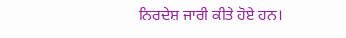ਨਿਰਦੇਸ਼ ਜਾਰੀ ਕੀਤੇ ਹੋਏ ਹਨ।